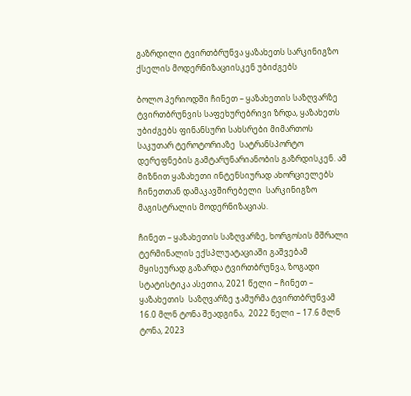გაზრდილი ტვირთბრუნვა ყაზახეთს სარკინიგზო ქსელის მოდერნიზაციისკენ უბიძგებს

ბოლო პერიოდში ჩინეთ – ყაზახეთის საზღვარზე ტვირთბრუნვის საფეხურებრივი ზრდა, ყაზახეთს  უბიძგებს ფინანსური სახსრები მიმართოს საკუთარ ტეროტორიაზე  სატრანსპორტო დერეფნების გამტარუნარიანობის გაზრდისკენ. ამ მიზნით ყაზახეთი ინტენსიურად ახორციელებს ჩინეთთან დამაკავშირებელი  სარკინიგზო მაგისტრალის მოდერნიზაციას.

ჩინეთ – ყაზახეთის საზღვარზე, ხორგოსის მშრალი ტერმინალის ექსპლუატაციაში გაშვებამ მყისეურად გაზარდა ტვირთბრუნვა, ზოგადი სტატისტიკა ასეთია, 2021 წელი – ჩინეთ – ყაზახეთის  საზღვარზე ჯამურმა ტვირთბრუნვამ 16.0 მლნ ტონა შეადგინა,  2022 წელი – 17.6 მლნ ტონა, 2023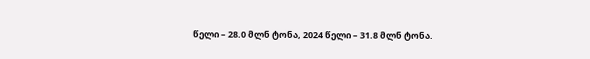წელი – 28.0 მლნ ტონა, 2024 წელი – 31.8 მლნ ტონა.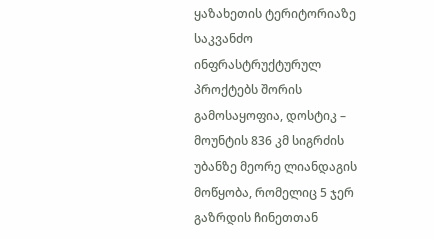ყაზახეთის ტერიტორიაზე საკვანძო ინფრასტრუქტურულ  პროქტებს შორის გამოსაყოფია, დოსტიკ – მოუნტის 836 კმ სიგრძის უბანზე მეორე ლიანდაგის მოწყობა, რომელიც 5 ჯერ გაზრდის ჩინეთთან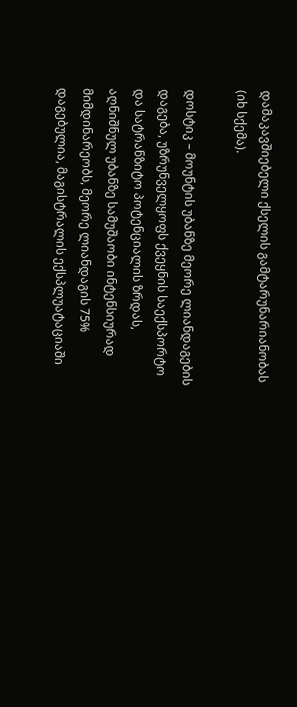დამაკავშიებელი ქსელის გამტარუნარიანობას (იხ სქემა).

დოსტიკ – მოუნტის უბანზე მეორე ლიანდაგების დაგება, უზრუნველყოფს ქვეყნის საექსპორტო და სატრანზიტო პოტენციალის ზრდას, აღნიშნულ უბანზე სამუშაობი ინტენსიურად მიმდინარეობს, მეორე ლიანდაგის 75% დაგებულია, მაგისტრალის ექსპლუატაციაში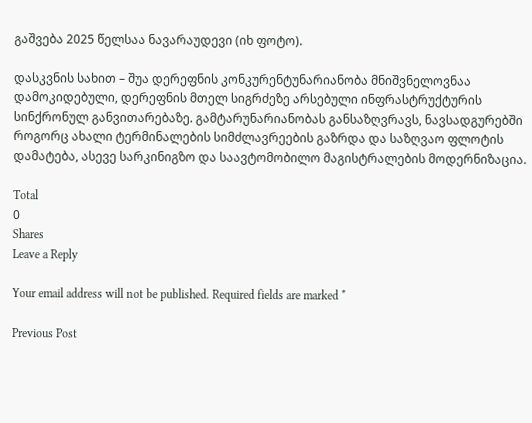გაშვება 2025 წელსაა ნავარაუდევი (იხ ფოტო).

დასკვნის სახით – შუა დერეფნის კონკურენტუნარიანობა მნიშვნელოვნაა დამოკიდებული, დერეფნის მთელ სიგრძეზე არსებული ინფრასტრუქტურის სინქრონულ განვითარებაზე. გამტარუნარიანობას განსაზღვრავს, ნავსადგურებში როგორც ახალი ტერმინალების სიმძლავრეების გაზრდა და საზღვაო ფლოტის დამატება, ასევე სარკინიგზო და საავტომობილო მაგისტრალების მოდერნიზაცია.

Total
0
Shares
Leave a Reply

Your email address will not be published. Required fields are marked *

Previous Post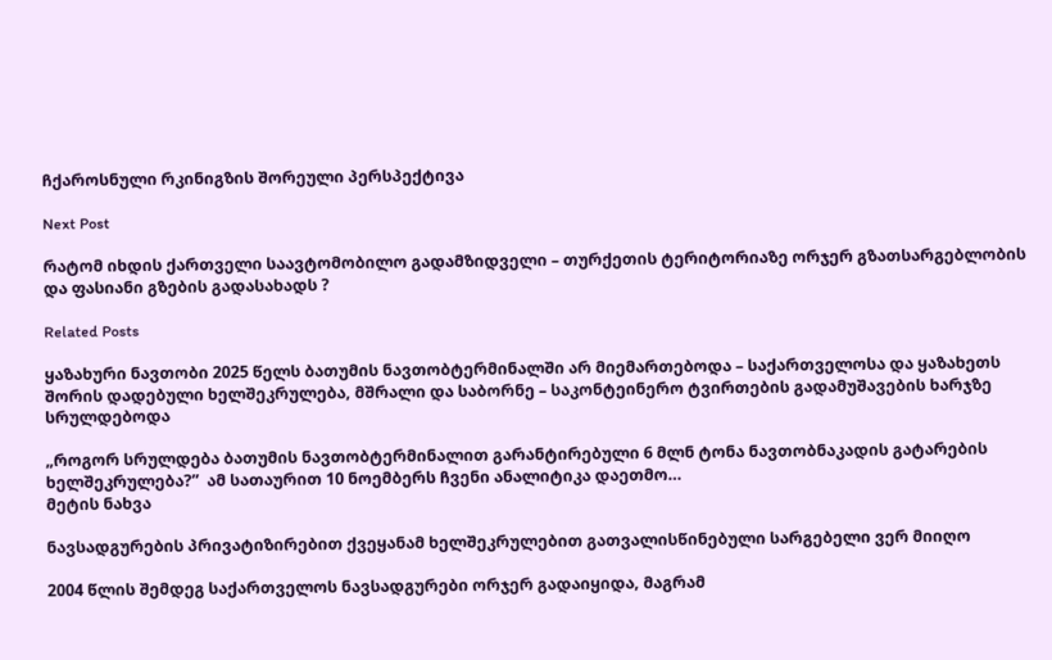ჩქაროსნული რკინიგზის შორეული პერსპექტივა

Next Post

რატომ იხდის ქართველი საავტომობილო გადამზიდველი – თურქეთის ტერიტორიაზე ორჯერ გზათსარგებლობის და ფასიანი გზების გადასახადს ?

Related Posts

ყაზახური ნავთობი 2025 წელს ბათუმის ნავთობტერმინალში არ მიემართებოდა – საქართველოსა და ყაზახეთს შორის დადებული ხელშეკრულება, მშრალი და საბორნე – საკონტეინერო ტვირთების გადამუშავების ხარჯზე სრულდებოდა

„როგორ სრულდება ბათუმის ნავთობტერმინალით გარანტირებული 6 მლნ ტონა ნავთობნაკადის გატარების ხელშეკრულება?”  ამ სათაურით 10 ნოემბერს ჩვენი ანალიტიკა დაეთმო…
მეტის ნახვა

ნავსადგურების პრივატიზირებით ქვეყანამ ხელშეკრულებით გათვალისწინებული სარგებელი ვერ მიიღო

2004 წლის შემდეგ საქართველოს ნავსადგურები ორჯერ გადაიყიდა, მაგრამ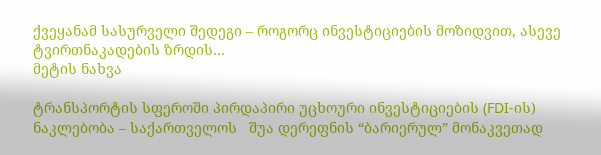ქვეყანამ სასურველი შედეგი – როგორც ინვესტიციების მოზიდვით, ასევე ტვირთნაკადების ზრდის…
მეტის ნახვა

ტრანსპორტის სფეროში პირდაპირი უცხოური ინვესტიციების (FDI-ის) ნაკლებობა – საქართველოს   შუა დერეფნის “ბარიერულ” მონაკვეთად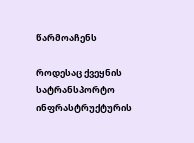წარმოაჩენს

როდესაც ქვეყნის სატრანსპორტო ინფრასტრუქტურის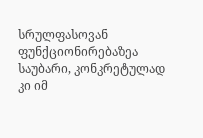სრულფასოვან ფუნქციონირებაზეა საუბარი, კონკრეტულად კი იმ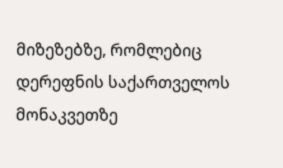მიზეზებზე, რომლებიც დერეფნის საქართველოს მონაკვეთზე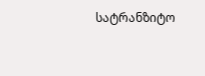სატრანზიტო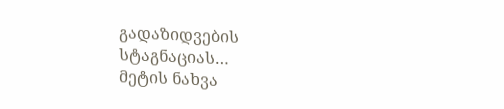გადაზიდვების სტაგნაციას…
მეტის ნახვა